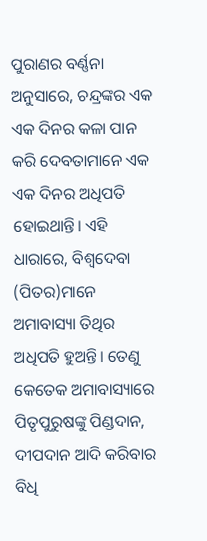ପୁରାଣର ବର୍ଣ୍ଣନା ଅନୁସାରେ, ଚନ୍ଦ୍ରଙ୍କର ଏକ ଏକ ଦିନର କଳା ପାନ କରି ଦେବତାମାନେ ଏକ ଏକ ଦିନର ଅଧିପତି ହୋଇଥାନ୍ତି। ଏହି ଧାରାରେ, ବିଶ୍ୱଦେବା (ପିତର)ମାନେ ଅମାବାସ୍ୟା ତିଥିର ଅଧିପତି ହୁଅନ୍ତି। ତେଣୁ କେତେକ ଅମାବାସ୍ୟାରେ ପିତୃପୁରୁଷଙ୍କୁ ପିଣ୍ଡଦାନ, ଦୀପଦାନ ଆଦି କରିବାର ବିଧି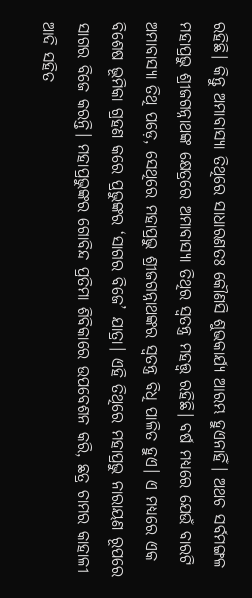ରହିଛି। କିନ୍ତୁ ଅମାବାସ୍ୟା ତିଥିରେ ସାଧାରଣତଃ କୌଣସି ଶୁଭକାର୍ଯ୍ୟ ଆରମ୍ଭ ହୁଏନାହିଁ। ଅଥଚ ସର୍ବମଙ୍ଗଳ ମହାପ୍ରଭୁ ଶ୍ରୀଜଗନ୍ନାଥଙ୍କ କ୍ଷେତ୍ରରେ ଅମାବାସ୍ୟା ତିଥିର ସ୍ୱତନ୍ତ୍ର ମହତ୍ତ୍ୱ ରହିଛି। ବର୍ଷ ମଧ୍ୟରେ ଯେଉଁ ବାରଟି ଅମାବାସ୍ୟା ତିଥି ପଡ଼େ, ସେଥିରେ ମହାପ୍ରଭୁ ଶ୍ରୀଜଗନ୍ନାଥଙ୍କର ସ୍ୱତନ୍ତ୍ର ବିଧି ପାଳିତ ହୁଏ। ଏ ମଧ୍ୟରେ ଏକ ବିଶେଷ ଭୂମିକା ଗ୍ରହଣ କରେ ପ୍ରଭୁଙ୍କର ‘ସାଗର ବିଜେ’ ଯାତ୍ରା। ଏହି ତିଥିରେ ମହାପ୍ରଭୁ ନାରାୟଣ ରୂପରେ ସାଗର ବିଜେ କରନ୍ତି। ମହାପ୍ରଭୁଙ୍କର ଗୋବିନ୍ଦ ପ୍ରତିମା ଶିବିକାରେ ଉପବେଶନ କରି, ଛତ୍ର ଚାମର କାହାଳୀ ଆଦି ସହିତ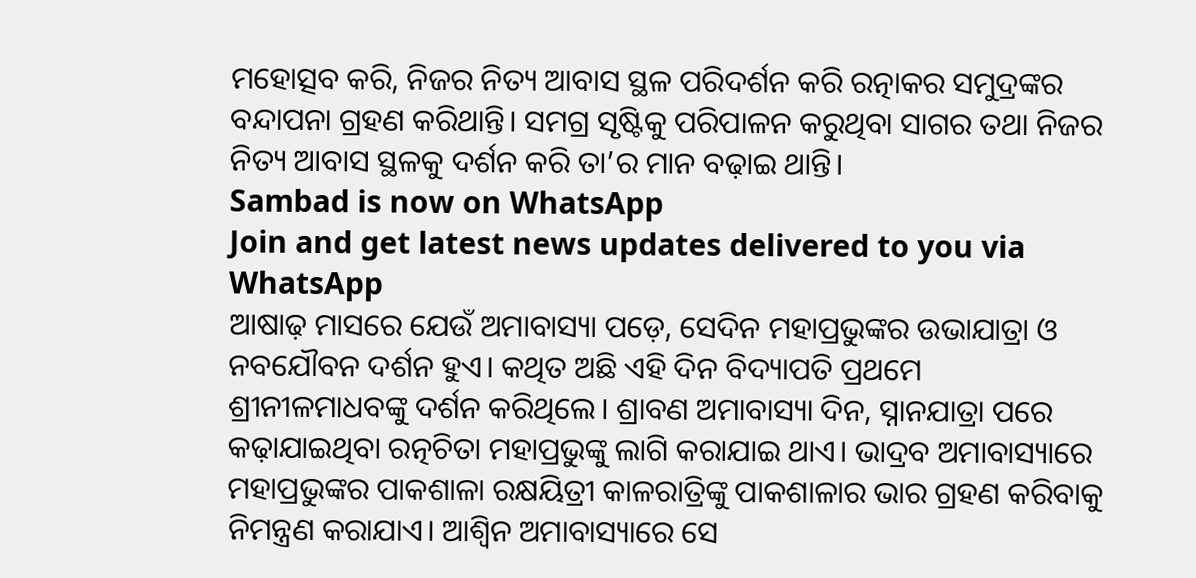ମହୋତ୍ସବ କରି, ନିଜର ନିତ୍ୟ ଆବାସ ସ୍ଥଳ ପରିଦର୍ଶନ କରି ରତ୍ନାକର ସମୁଦ୍ରଙ୍କର ବନ୍ଦାପନା ଗ୍ରହଣ କରିଥାନ୍ତି। ସମଗ୍ର ସୃଷ୍ଟିକୁ ପରିପାଳନ କରୁଥିବା ସାଗର ତଥା ନିଜର ନିତ୍ୟ ଆବାସ ସ୍ଥଳକୁ ଦର୍ଶନ କରି ତା’ର ମାନ ବଢ଼ାଇ ଥାନ୍ତି।
Sambad is now on WhatsApp
Join and get latest news updates delivered to you via WhatsApp
ଆଷାଢ଼ ମାସରେ ଯେଉଁ ଅମାବାସ୍ୟା ପଡ଼େ, ସେଦିନ ମହାପ୍ରଭୁଙ୍କର ଉଭାଯାତ୍ରା ଓ ନବଯୌବନ ଦର୍ଶନ ହୁଏ। କଥିତ ଅଛି ଏହି ଦିନ ବିଦ୍ୟାପତି ପ୍ରଥମେ ଶ୍ରୀନୀଳମାଧବଙ୍କୁ ଦର୍ଶନ କରିଥିଲେ। ଶ୍ରାବଣ ଅମାବାସ୍ୟା ଦିନ, ସ୍ନାନଯାତ୍ରା ପରେ କଢ଼ାଯାଇଥିବା ରତ୍ନଚିତା ମହାପ୍ରଭୁଙ୍କୁ ଲାଗି କରାଯାଇ ଥାଏ। ଭାଦ୍ରବ ଅମାବାସ୍ୟାରେ ମହାପ୍ରଭୁଙ୍କର ପାକଶାଳା ରକ୍ଷୟିତ୍ରୀ କାଳରାତ୍ରିଙ୍କୁ ପାକଶାଳାର ଭାର ଗ୍ରହଣ କରିବାକୁ ନିମନ୍ତ୍ରଣ କରାଯାଏ। ଆଶ୍ୱିନ ଅମାବାସ୍ୟାରେ ସେ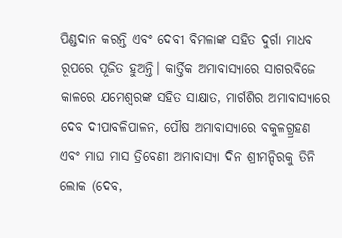ପିଣ୍ଡଦାନ କରନ୍ତି ଏବଂ ଦେବୀ ବିମଳାଙ୍କ ସହିତ ଦୁର୍ଗା ମାଧବ ରୂପରେ ପୂଜିତ ହୁଅନ୍ତି। କାର୍ତ୍ତିକ ଅମାବାସ୍ୟାରେ ସାଗରବିଜେ କାଳରେ ଯମେଶ୍ୱରଙ୍କ ସହିତ ସାକ୍ଷାତ, ମାର୍ଗଶିର ଅମାବାସ୍ୟାରେ ଦେବ ଦୀପାବଳିପାଳନ, ପୌଷ ଅମାବାସ୍ୟାରେ ବକୁଳଗ୍ର୍ରହଣ ଏବଂ ମାଘ ମାସ ତ୍ରିବେଣୀ ଅମାବାସ୍ୟା ଦିନ ଶ୍ରୀମନ୍ଦିରକୁ ତିନି ଲୋକ (ଦେବ,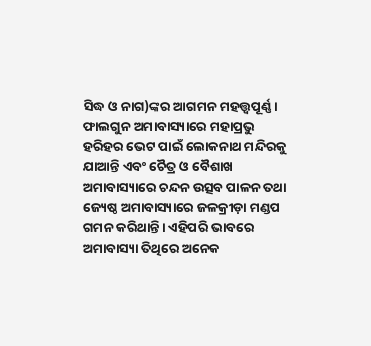ସିଦ୍ଧ ଓ ନାଗ)ଙ୍କର ଆଗମନ ମହତ୍ତ୍ୱପୂର୍ଣ୍ଣ। ଫାଲଗୁନ ଅମାବାସ୍ୟାରେ ମହାପ୍ରଭୁ ହରିହର ଭେଟ ପାଇଁ ଲୋକନାଥ ମନ୍ଦିରକୁ ଯାଆନ୍ତି ଏବଂ ଚୈତ୍ର ଓ ବୈଶାଖ ଅମାବାସ୍ୟାରେ ଚନ୍ଦନ ଉତ୍ସବ ପାଳନ ତଥା ଜ୍ୟେଷ୍ଠ ଅମାବାସ୍ୟାରେ ଜଳକ୍ରୀଡ଼ା ମଣ୍ଡପ ଗମନ କରିଥାନ୍ତି। ଏହିପରି ଭାବରେ ଅମାବାସ୍ୟା ତିଥିରେ ଅନେକ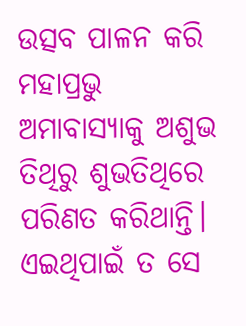ଉତ୍ସବ ପାଳନ କରି ମହାପ୍ରଭୁ ଅମାବାସ୍ୟାକୁ ଅଶୁଭ ତିଥିରୁ ଶୁଭତିଥିରେ ପରିଣତ କରିଥାନ୍ତି। ଏଇଥିପାଇଁ ତ ସେ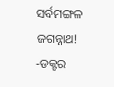ସର୍ବମଙ୍ଗଳ ଜଗନ୍ନାଥ!
-ଡକ୍ଟର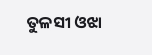ତୁଳସୀ ଓଝା